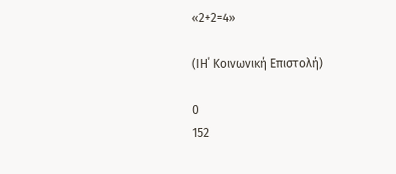«2+2=4»

(ΙΗ΄ Κοινωνική Επιστολή)

0
152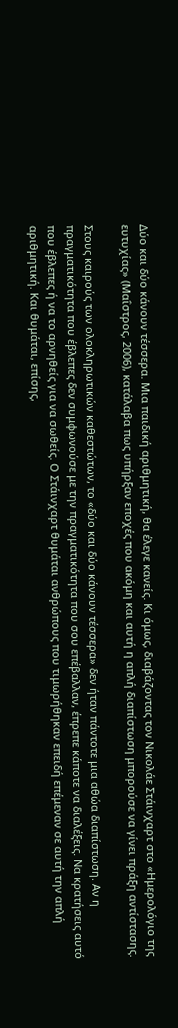Δύο και δύο κάνουν τέσσερα. Μια παιδική αριθμητική, θα έλεγε κανείς. Κι όμως, διαβάζοντας τον Νικολάε Στάινχαρτ στο «Ημερολόγιο της ευτυχίας» (Μαΐστρος, 2006), κατάλαβα πως υπήρξαν εποχές που ακόμη και αυτή η απλή διαπίστωση μπορούσε να γίνει πράξη αντίστασης.

Στους καιρούς των ολοκληρωτικών καθεστώτων, το «δύο και δύο κάνουν τέσσερα» δεν ήταν πάντοτε μια αθώα διαπίστωση. Αν η πραγματικότητα που έβλεπες δεν συμφωνούσε με την πραγματικότητα που σου επέβαλλαν, έπρεπε κάποτε να διαλέξεις. Να κρατήσεις αυτό που έβλεπες ή να το αρνηθείς για να σωθείς. Ο Στάινχαρτ θυμάται ανθρώπους που τιμωρήθηκαν επειδή επέμεναν σε αυτή την απλή αριθμητική. Και θυμάται, επίσης,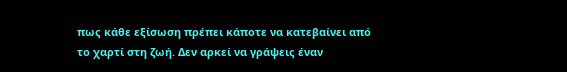πως κάθε εξίσωση πρέπει κάποτε να κατεβαίνει από το χαρτί στη ζωή. Δεν αρκεί να γράψεις έναν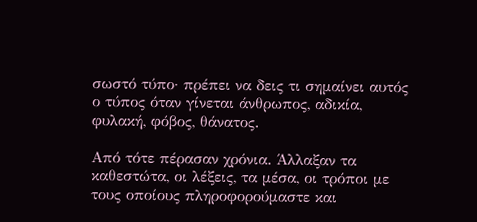σωστό τύπο· πρέπει να δεις τι σημαίνει αυτός ο τύπος όταν γίνεται άνθρωπος, αδικία, φυλακή, φόβος, θάνατος.

Από τότε πέρασαν χρόνια. Άλλαξαν τα καθεστώτα, οι λέξεις, τα μέσα, οι τρόποι με τους οποίους πληροφορούμαστε και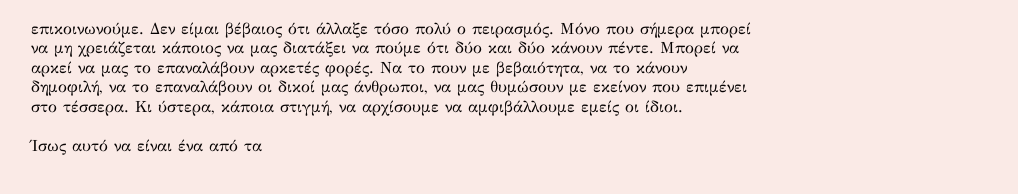επικοινωνούμε. Δεν είμαι βέβαιος ότι άλλαξε τόσο πολύ ο πειρασμός. Μόνο που σήμερα μπορεί να μη χρειάζεται κάποιος να μας διατάξει να πούμε ότι δύο και δύο κάνουν πέντε. Μπορεί να αρκεί να μας το επαναλάβουν αρκετές φορές. Να το πουν με βεβαιότητα, να το κάνουν δημοφιλή, να το επαναλάβουν οι δικοί μας άνθρωποι, να μας θυμώσουν με εκείνον που επιμένει στο τέσσερα. Κι ύστερα, κάποια στιγμή, να αρχίσουμε να αμφιβάλλουμε εμείς οι ίδιοι.

Ίσως αυτό να είναι ένα από τα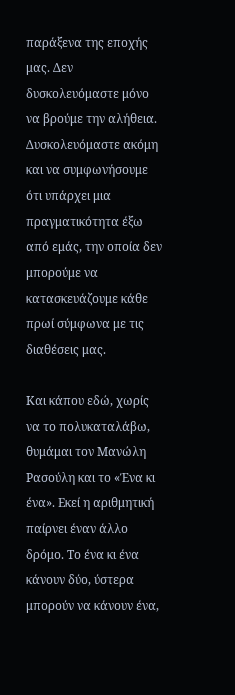παράξενα της εποχής μας. Δεν δυσκολευόμαστε μόνο να βρούμε την αλήθεια. Δυσκολευόμαστε ακόμη και να συμφωνήσουμε ότι υπάρχει μια πραγματικότητα έξω από εμάς, την οποία δεν μπορούμε να κατασκευάζουμε κάθε πρωί σύμφωνα με τις διαθέσεις μας.

Και κάπου εδώ, χωρίς να το πολυκαταλάβω, θυμάμαι τον Μανώλη Ρασούλη και το «Ένα κι ένα». Εκεί η αριθμητική παίρνει έναν άλλο δρόμο. Το ένα κι ένα κάνουν δύο, ύστερα μπορούν να κάνουν ένα,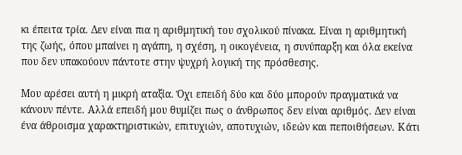κι έπειτα τρία. Δεν είναι πια η αριθμητική του σχολικού πίνακα. Είναι η αριθμητική της ζωής, όπου μπαίνει η αγάπη, η σχέση, η οικογένεια, η συνύπαρξη και όλα εκείνα που δεν υπακούουν πάντοτε στην ψυχρή λογική της πρόσθεσης.

Μου αρέσει αυτή η μικρή αταξία. Όχι επειδή δύο και δύο μπορούν πραγματικά να κάνουν πέντε. Αλλά επειδή μου θυμίζει πως ο άνθρωπος δεν είναι αριθμός. Δεν είναι ένα άθροισμα χαρακτηριστικών, επιτυχιών, αποτυχιών, ιδεών και πεποιθήσεων. Κάτι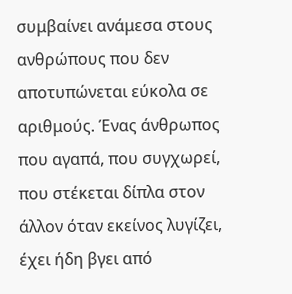συμβαίνει ανάμεσα στους ανθρώπους που δεν αποτυπώνεται εύκολα σε αριθμούς. Ένας άνθρωπος που αγαπά, που συγχωρεί, που στέκεται δίπλα στον άλλον όταν εκείνος λυγίζει, έχει ήδη βγει από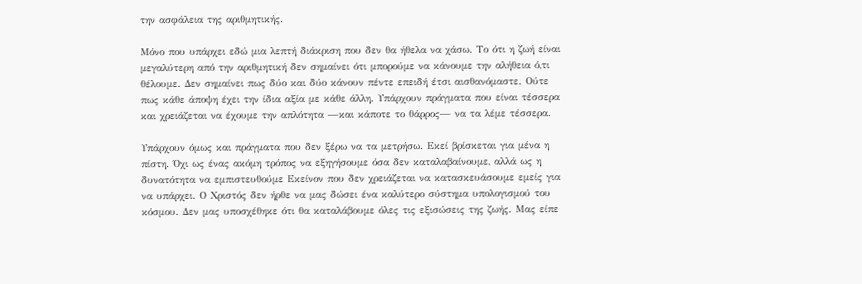την ασφάλεια της αριθμητικής.

Μόνο που υπάρχει εδώ μια λεπτή διάκριση που δεν θα ήθελα να χάσω. Το ότι η ζωή είναι μεγαλύτερη από την αριθμητική δεν σημαίνει ότι μπορούμε να κάνουμε την αλήθεια ό,τι θέλουμε. Δεν σημαίνει πως δύο και δύο κάνουν πέντε επειδή έτσι αισθανόμαστε. Ούτε πως κάθε άποψη έχει την ίδια αξία με κάθε άλλη. Υπάρχουν πράγματα που είναι τέσσερα και χρειάζεται να έχουμε την απλότητα —και κάποτε το θάρρος— να τα λέμε τέσσερα.

Υπάρχουν όμως και πράγματα που δεν ξέρω να τα μετρήσω. Εκεί βρίσκεται για μένα η πίστη. Όχι ως ένας ακόμη τρόπος να εξηγήσουμε όσα δεν καταλαβαίνουμε, αλλά ως η δυνατότητα να εμπιστευθούμε Εκείνον που δεν χρειάζεται να κατασκευάσουμε εμείς για να υπάρχει. Ο Χριστός δεν ήρθε να μας δώσει ένα καλύτερο σύστημα υπολογισμού του κόσμου. Δεν μας υποσχέθηκε ότι θα καταλάβουμε όλες τις εξισώσεις της ζωής. Μας είπε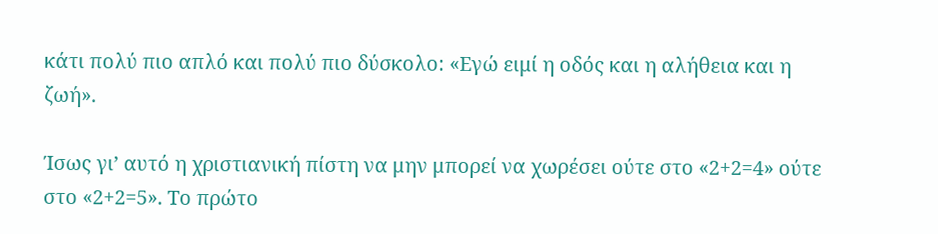κάτι πολύ πιο απλό και πολύ πιο δύσκολο: «Εγώ ειμί η οδός και η αλήθεια και η ζωή».

Ίσως γι’ αυτό η χριστιανική πίστη να μην μπορεί να χωρέσει ούτε στο «2+2=4» ούτε στο «2+2=5». Το πρώτο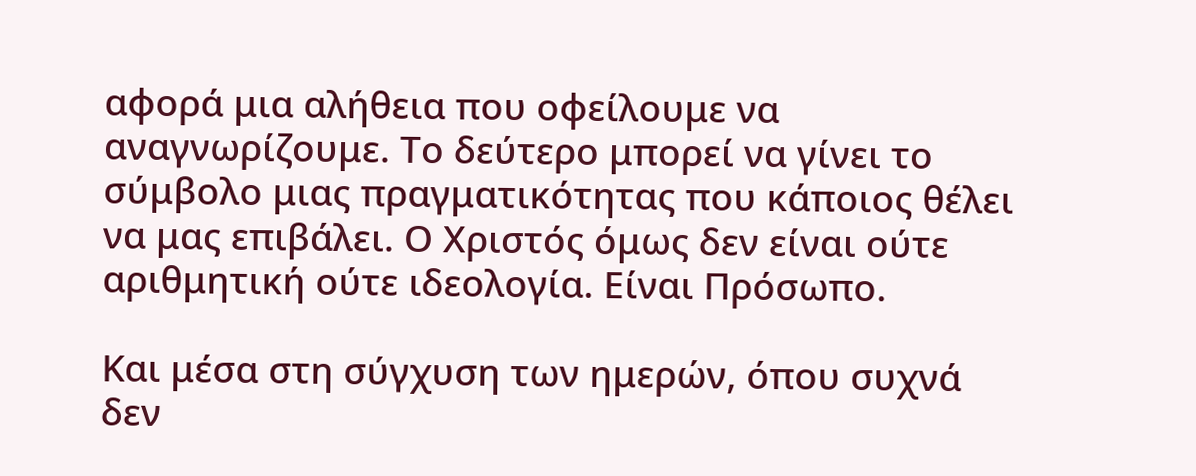αφορά μια αλήθεια που οφείλουμε να αναγνωρίζουμε. Το δεύτερο μπορεί να γίνει το σύμβολο μιας πραγματικότητας που κάποιος θέλει να μας επιβάλει. Ο Χριστός όμως δεν είναι ούτε αριθμητική ούτε ιδεολογία. Είναι Πρόσωπο.

Και μέσα στη σύγχυση των ημερών, όπου συχνά δεν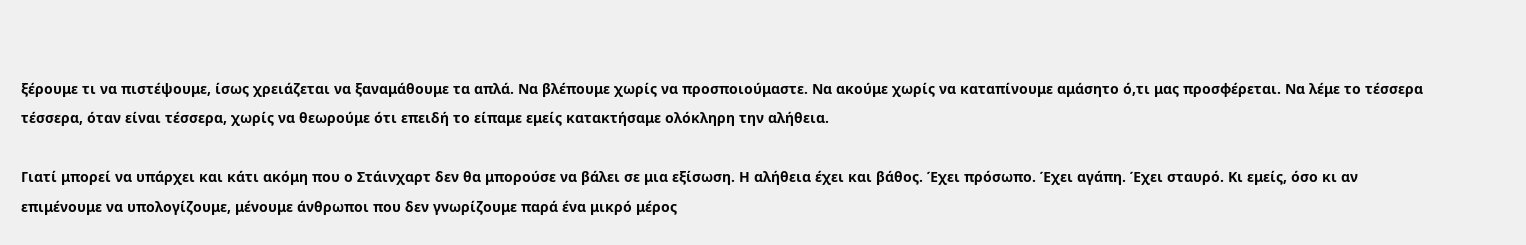ξέρουμε τι να πιστέψουμε, ίσως χρειάζεται να ξαναμάθουμε τα απλά. Να βλέπουμε χωρίς να προσποιούμαστε. Να ακούμε χωρίς να καταπίνουμε αμάσητο ό,τι μας προσφέρεται. Να λέμε το τέσσερα τέσσερα, όταν είναι τέσσερα, χωρίς να θεωρούμε ότι επειδή το είπαμε εμείς κατακτήσαμε ολόκληρη την αλήθεια.

Γιατί μπορεί να υπάρχει και κάτι ακόμη που ο Στάινχαρτ δεν θα μπορούσε να βάλει σε μια εξίσωση. Η αλήθεια έχει και βάθος. Έχει πρόσωπο. Έχει αγάπη. Έχει σταυρό. Κι εμείς, όσο κι αν επιμένουμε να υπολογίζουμε, μένουμε άνθρωποι που δεν γνωρίζουμε παρά ένα μικρό μέρος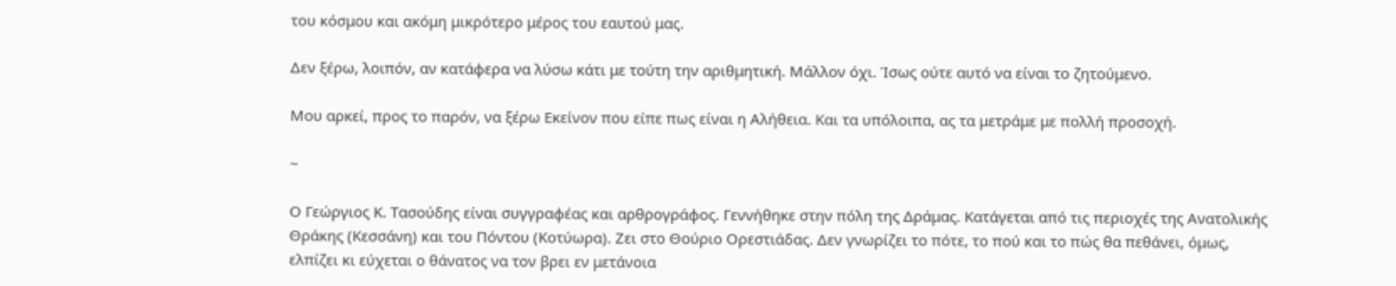του κόσμου και ακόμη μικρότερο μέρος του εαυτού μας.

Δεν ξέρω, λοιπόν, αν κατάφερα να λύσω κάτι με τούτη την αριθμητική. Μάλλον όχι. Ίσως ούτε αυτό να είναι το ζητούμενο.

Μου αρκεί, προς το παρόν, να ξέρω Εκείνον που είπε πως είναι η Αλήθεια. Και τα υπόλοιπα, ας τα μετράμε με πολλή προσοχή.

~

Ο Γεώργιος Κ. Τασούδης είναι συγγραφέας και αρθρογράφος. Γεννήθηκε στην πόλη της Δράμας. Κατάγεται από τις περιοχές της Ανατολικής Θράκης (Κεσσάνη) και του Πόντου (Κοτύωρα). Ζει στο Θούριο Ορεστιάδας. Δεν γνωρίζει το πότε, το πού και το πώς θα πεθάνει, όμως, ελπίζει κι εύχεται ο θάνατος να τον βρει εν μετάνοια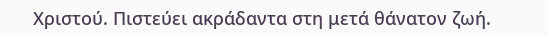Χριστού. Πιστεύει ακράδαντα στη μετά θάνατον ζωή.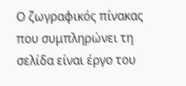Ο ζωγραφικός πίνακας που συμπληρώνει τη σελίδα είναι έργο του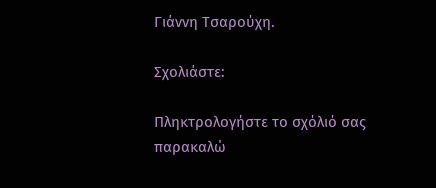Γιάννη Τσαρούχη.

Σχολιάστε:

Πληκτρολογήστε το σχόλιό σας
παρακαλώ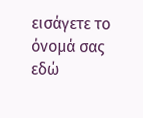εισάγετε το όνομά σας εδώ